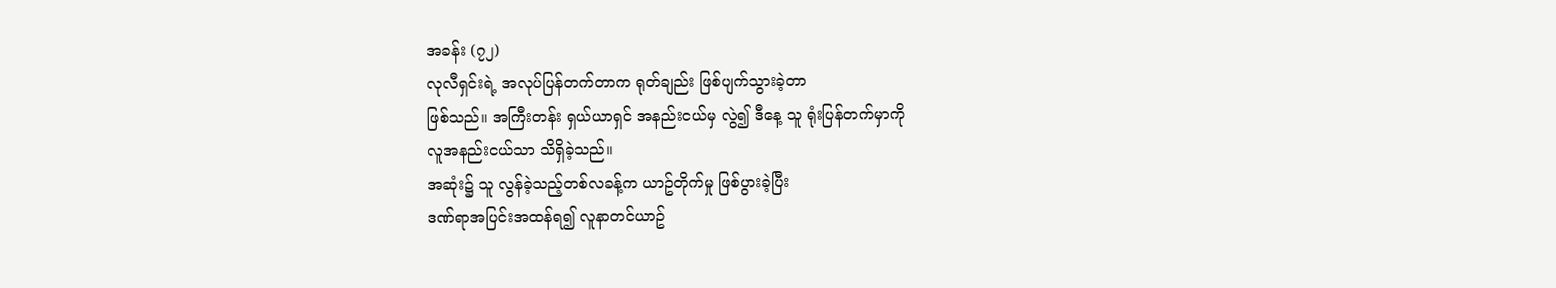အခန်း (၇၂)
လုလီရှင်းရဲ့ အလုပ်ပြန်တက်တာက ရုတ်ချည်း ဖြစ်ပျက်သွားခဲ့တာ
ဖြစ်သည်။ အကြီးတန်း ရှယ်ယာရှင် အနည်းငယ်မှ လွဲ၍ ဒီနေ့ သူ ရုံးပြန်တက်မှာကို
လူအနည်းငယ်သာ သိရှိခဲ့သည်။
အဆုံး၌ သူ လွန်ခဲ့သည့်တစ်လခန့်က ယာဥ်တိုက်မှု ဖြစ်ပွားခဲ့ပြီး
ဒဏ်ရာအပြင်းအထန်ရ၍ လူနာတင်ယာဥ်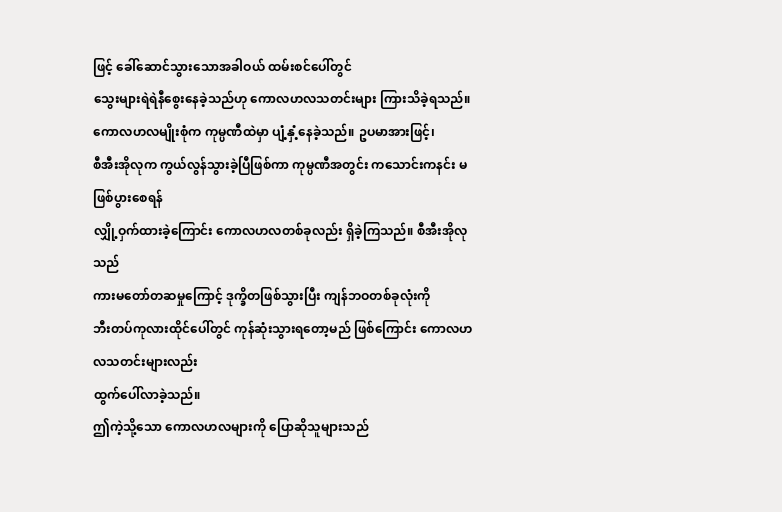ဖြင့် ခေါ်ဆောင်သွားသောအခါဝယ် ထမ်းစင်ပေါ်တွင်
သွေးများရဲရဲနီစွေးနေခဲ့သည်ဟု ကောလဟလသတင်းများ ကြားသိခဲ့ရသည်။
ကောလဟလမျိုးစုံက ကုမ္ပဏီထဲမှာ ပျံ့နှံ့နေခဲ့သည်။ ဥပမာအားဖြင့်၊
စီအီးအိုလုက ကွယ်လွန်သွားခဲ့ပြီဖြစ်ကာ ကုမ္ပဏီအတွင်း ကသောင်းကနင်း မဖြစ်ပွားစေရန်
လျှို့ဝှက်ထားခဲ့ကြောင်း ကောလဟလတစ်ခုလည်း ရှိခဲ့ကြသည်။ စီအီးအိုလုသည်
ကားမတော်တဆမှုကြောင့် ဒုက္ခိတဖြစ်သွားပြီး ကျန်ဘဝတစ်ခုလုံးကို
ဘီးတပ်ကုလားထိုင်ပေါ်တွင် ကုန်ဆုံးသွားရတော့မည် ဖြစ်ကြောင်း ကောလဟလသတင်းများလည်း
ထွက်ပေါ်လာခဲ့သည်။
ဤကဲ့သို့သော ကောလဟလများကို ပြောဆိုသူများသည်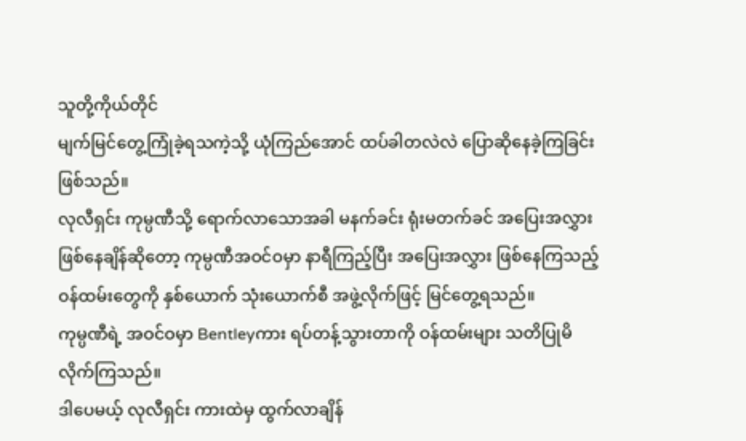သူတို့ကိုယ်တိုင်
မျက်မြင်တွေ့ကြုံခဲ့ရသကဲ့သို့ ယုံကြည်အောင် ထပ်ခါတလဲလဲ ပြောဆိုနေခဲ့ကြခြင်း
ဖြစ်သည်။
လုလီရှင်း ကုမ္ပဏီသို့ ရောက်လာသောအခါ မနက်ခင်း ရုံးမတက်ခင် အပြေးအလွှား
ဖြစ်နေချိန်ဆိုတော့ ကုမ္ပဏီအဝင်ဝမှာ နာရီကြည့်ပြီး အပြေးအလွှား ဖြစ်နေကြသည့်
ဝန်ထမ်းတွေကို နှစ်ယောက် သုံးယောက်စီ အဖွဲ့လိုက်ဖြင့် မြင်တွေ့ရသည်။
ကုမ္ပဏီရဲ့ အဝင်ဝမှာ Bentleyကား ရပ်တန့်သွားတာကို ဝန်ထမ်းများ သတိပြုမိလိုက်ကြသည်။
ဒါပေမယ့် လုလီရှင်း ကားထဲမှ ထွက်လာချိန်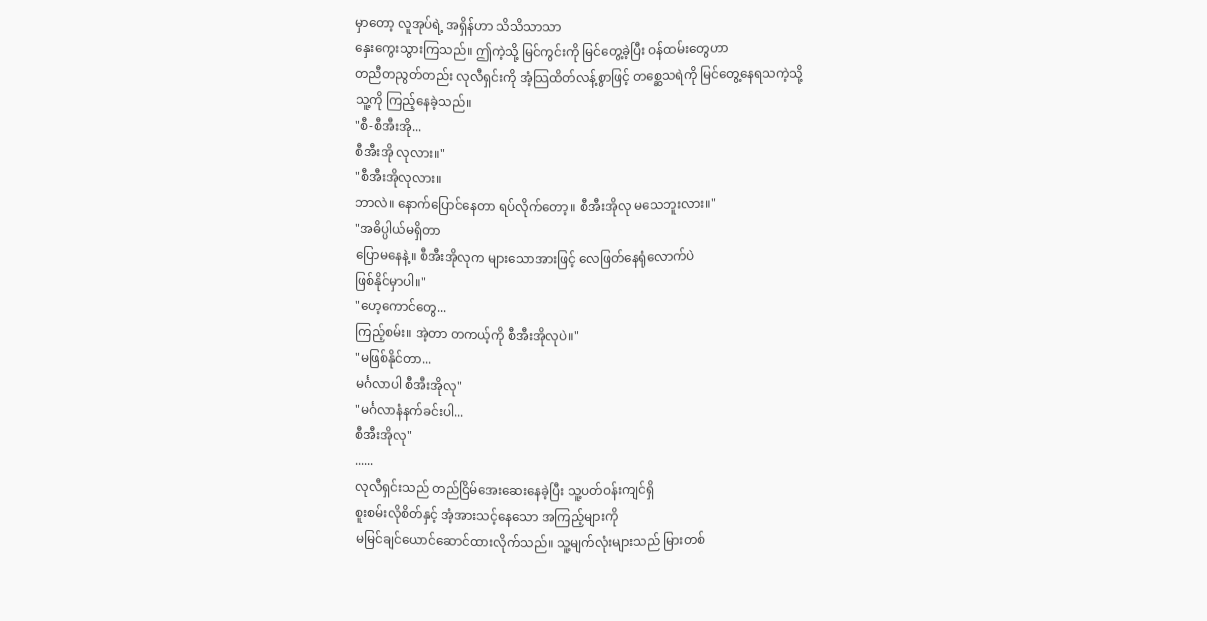မှာတော့ လူအုပ်ရဲ့ အရှိန်ဟာ သိသိသာသာ
နှေးကွေးသွားကြသည်။ ဤကဲ့သို့ မြင်ကွင်းကို မြင်တွေ့ခဲ့ပြီး ဝန်ထမ်းတွေဟာ
တညီတညွတ်တည်း လုလီရှင်းကို အံ့သြထိတ်လန့်စွာဖြင့် တစ္ဆေသရဲကို မြင်တွေ့နေရသကဲ့သို့
သူ့ကို ကြည့်နေခဲ့သည်။
"စီ-စီအီးအို...
စီအီးအို လုလား။"
"စီအီးအိုလုလား။
ဘာလဲ။ နောက်ပြောင်နေတာ ရပ်လိုက်တော့။ စီအီးအိုလု မသေဘူးလား။"
"အဓိပ္ပါယ်မရှိတာ
ပြောမနေနဲ့။ စီအီးအိုလုက များသောအားဖြင့် လေဖြတ်နေရုံလောက်ပဲ
ဖြစ်နိုင်မှာပါ။"
"ဟေ့ကောင်တွေ...
ကြည့်စမ်း။ အဲ့တာ တကယ့်ကို စီအီးအိုလုပဲ။"
"မဖြစ်နိုင်တာ...
မင်္ဂလာပါ စီအီးအိုလု"
"မင်္ဂလာနံနက်ခင်းပါ...
စီအီးအိုလု"
......
လုလီရှင်းသည် တည်ငြိမ်အေးဆေးနေခဲ့ပြီး သူ့ပတ်ဝန်းကျင်ရှိ
စူးစမ်းလိုစိတ်နှင့် အံ့အားသင့်နေသော အကြည့်များကို
မမြင်ချင်ယောင်ဆောင်ထားလိုက်သည်။ သူ့မျက်လုံးများသည် မြားတစ်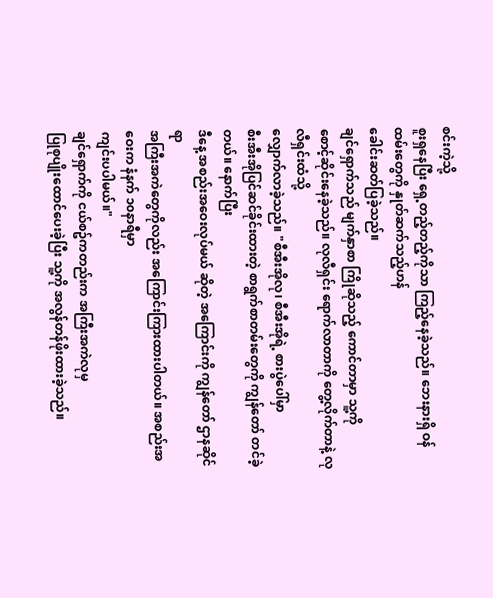စင်းကဲ့သို့
စူးရှနေပြီး ရှေ့တည့်တည့်ကိုသာ ကြည့်နေခဲ့သည်။ ဘေးနားရှိ ဝန်ထမ်းတွေကို နှုတ်ဆက်သည့်ဟန်
ခေါင်းဆတ်ပြခဲ့သည်။
ချင်ရှောက်သည် မျက်နှာစာ ကြိုဆိုသည့် ကောင်တာမှာ သူ့ကို
စောင့်ဆိုင်းနေခဲ့သည်။ လုလီရှင်း ရောက်လာတာကို တွေ့လိုက်တာနဲ့ လုလီရှင်းထံသို့
လျှောက်လာခဲ့သည်။ "စီအီးအိုလု၊ စီအီးအိုရဲ့ စားပွဲပေါ်မှာ
စီးအီးအိုပြင်ဆင်ခိုင်းထားတဲ့ စာရွက်စာတမ်းတွေကို ကျွန်တော် တင်ခဲ့တယ်။ နောက်ပြီး
ဒီနေ့ အစည်းအဝေးလုပ်မယ် ဆိုတဲ့ အကြောင်းကို ကျွန်တော် ဌာနဆိုင်ရာ
အကြီးအကဲတွေကိုလည်း အကြောင်းကြားထားပါတယ်။ အစည်းအဝေးက နံနက် ၁၀နာရီမှာ
ကျင်းပပါမယ်။"
ချင်ရှောက်ကို ငယ်စဥ်ကတည်းက အကြီးအကဲလုမှ
ပြုစုပျိုးထောင်ပေးခဲ့ပြီး သူ့ကို အလွန်တန်ဖိုးထားခဲ့သည်။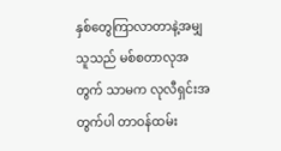နှစ်တွေကြာလာတာနဲ့အမျှ
သူသည် မစ်စတာလုအတွက် သာမက လုလီရှင်းအတွက်ပါ တာဝန်ထမ်း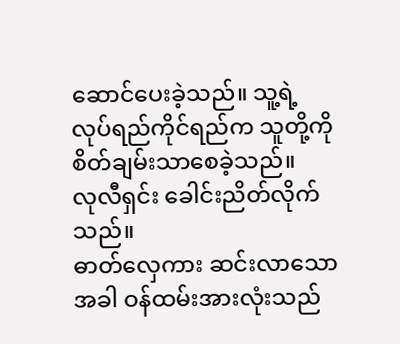ဆောင်ပေးခဲ့သည်။ သူ့ရဲ့
လုပ်ရည်ကိုင်ရည်က သူတို့ကို စိတ်ချမ်းသာစေခဲ့သည်။
လုလီရှင်း ခေါင်းညိတ်လိုက်သည်။
ဓာတ်လှေကား ဆင်းလာသောအခါ ဝန်ထမ်းအားလုံးသည်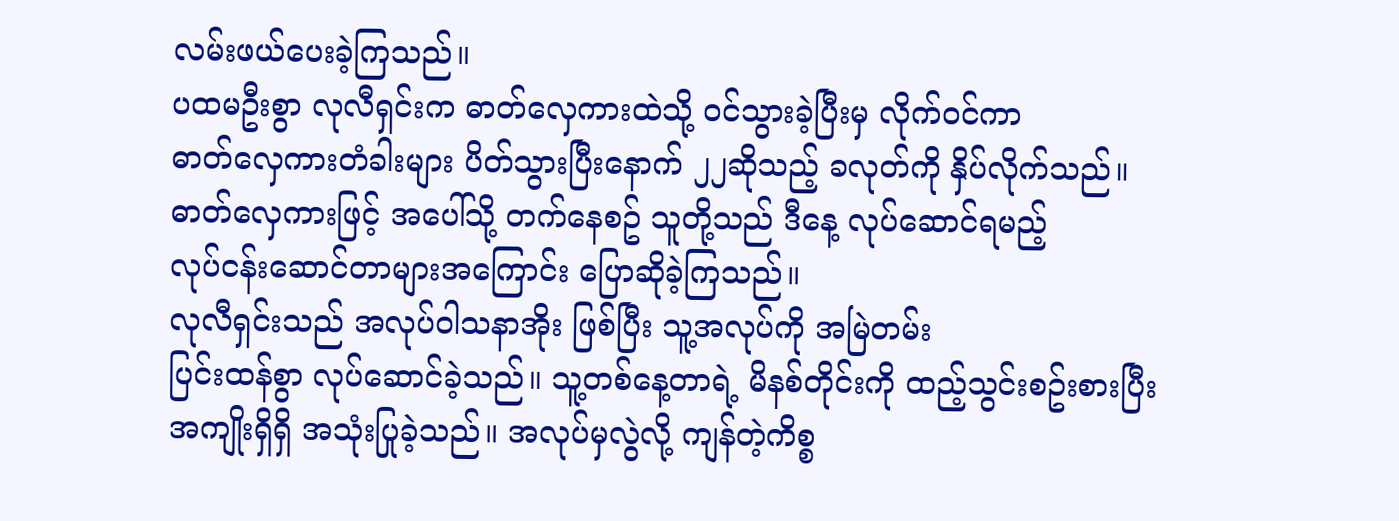လမ်းဖယ်ပေးခဲ့ကြသည်။
ပထမဦးစွာ လုလီရှင်းက ဓာတ်လှေကားထဲသို့ ဝင်သွားခဲ့ပြီးမှ လိုက်ဝင်ကာ
ဓာတ်လှေကားတံခါးများ ပိတ်သွားပြီးနောက် ၂၂ဆိုသည့် ခလုတ်ကို နှိပ်လိုက်သည်။
ဓာတ်လှေကားဖြင့် အပေါ်သို့ တက်နေစဥ် သူတို့သည် ဒီနေ့ လုပ်ဆောင်ရမည့်
လုပ်ငန်းဆောင်တာများအကြောင်း ပြောဆိုခဲ့ကြသည်။
လုလီရှင်းသည် အလုပ်ဝါသနာအိုး ဖြစ်ပြီး သူ့အလုပ်ကို အမြဲတမ်း
ပြင်းထန်စွာ လုပ်ဆောင်ခဲ့သည်။ သူ့တစ်နေ့တာရဲ့ မိနစ်တိုင်းကို ထည့်သွင်းစဥ်းစားပြီး
အကျိုးရှိရှိ အသုံးပြုခဲ့သည်။ အလုပ်မှလွဲလို့ ကျန်တဲ့ကိစ္စ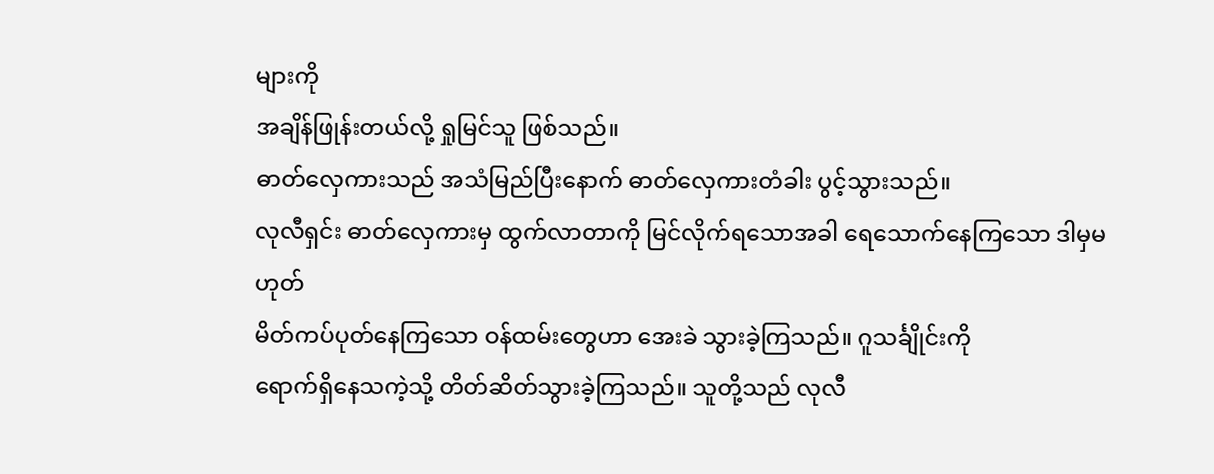များကို
အချိန်ဖြုန်းတယ်လို့ ရှုမြင်သူ ဖြစ်သည်။
ဓာတ်လှေကားသည် အသံမြည်ပြီးနောက် ဓာတ်လှေကားတံခါး ပွင့်သွားသည်။
လုလီရှင်း ဓာတ်လှေကားမှ ထွက်လာတာကို မြင်လိုက်ရသောအခါ ရေသောက်နေကြသော ဒါမှမဟုတ်
မိတ်ကပ်ပုတ်နေကြသော ဝန်ထမ်းတွေဟာ အေးခဲ သွားခဲ့ကြသည်။ ဂူသင်္ချိုင်းကို
ရောက်ရှိနေသကဲ့သို့ တိတ်ဆိတ်သွားခဲ့ကြသည်။ သူတို့သည် လုလီ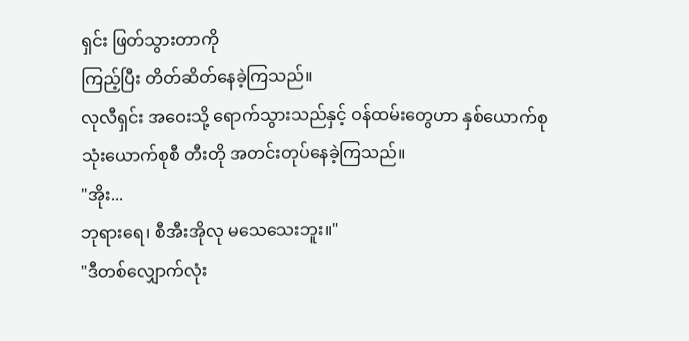ရှင်း ဖြတ်သွားတာကို
ကြည့်ပြီး တိတ်ဆိတ်နေခဲ့ကြသည်။
လုလီရှင်း အဝေးသို့ ရောက်သွားသည်နှင့် ဝန်ထမ်းတွေဟာ နှစ်ယောက်စု
သုံးယောက်စုစီ တီးတို အတင်းတုပ်နေခဲ့ကြသည်။
"အိုး...
ဘုရားရေ၊ စီအီးအိုလု မသေသေးဘူး။"
"ဒီတစ်လျှောက်လုံး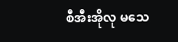စီအီးအိုလု မသေ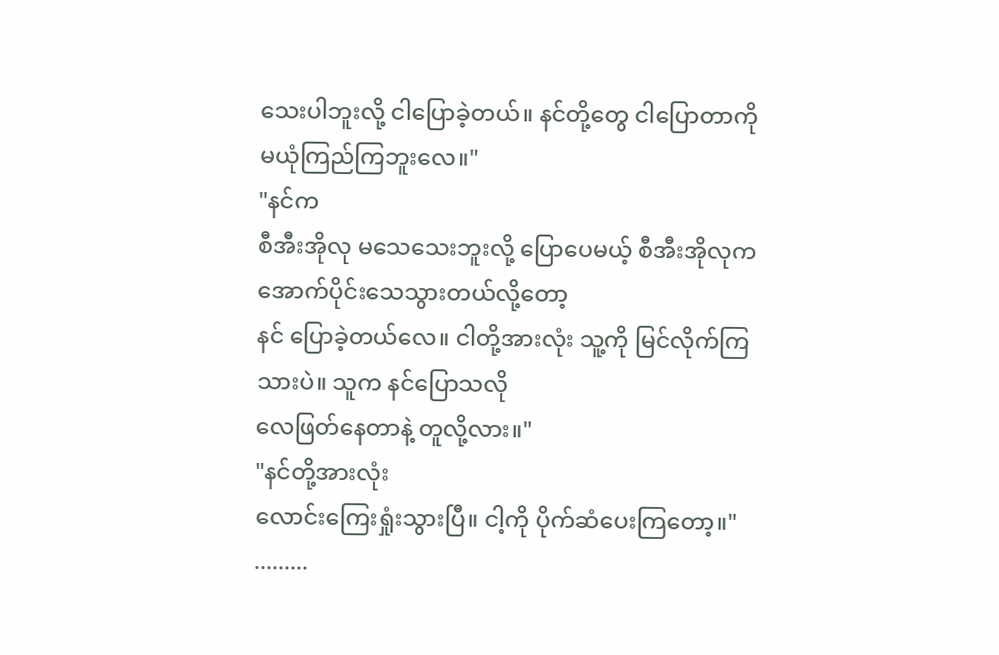သေးပါဘူးလို့ ငါပြောခဲ့တယ်။ နင်တို့တွေ ငါပြောတာကို
မယုံကြည်ကြဘူးလေ။"
"နင်က
စီအီးအိုလု မသေသေးဘူးလို့ ပြောပေမယ့် စီအီးအိုလုက အောက်ပိုင်းသေသွားတယ်လို့တော့
နင် ပြောခဲ့တယ်လေ။ ငါတို့အားလုံး သူ့ကို မြင်လိုက်ကြသားပဲ။ သူက နင်ပြောသလို
လေဖြတ်နေတာနဲ့ တူလို့လား။"
"နင်တို့အားလုံး
လောင်းကြေးရှုံးသွားပြီ။ ငါ့ကို ပိုက်ဆံပေးကြတော့။"
.........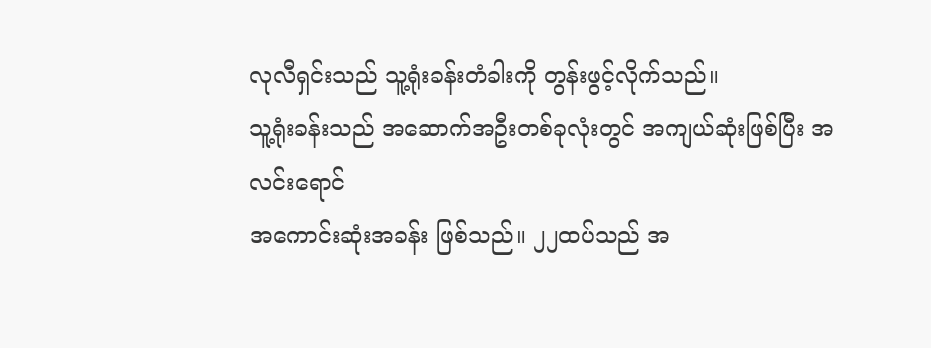လုလီရှင်းသည် သူ့ရုံးခန်းတံခါးကို တွန်းဖွင့်လိုက်သည်။
သူ့ရုံးခန်းသည် အဆောက်အဦးတစ်ခုလုံးတွင် အကျယ်ဆုံးဖြစ်ပြီး အလင်းရောင်
အကောင်းဆုံးအခန်း ဖြစ်သည်။ ၂၂ထပ်သည် အ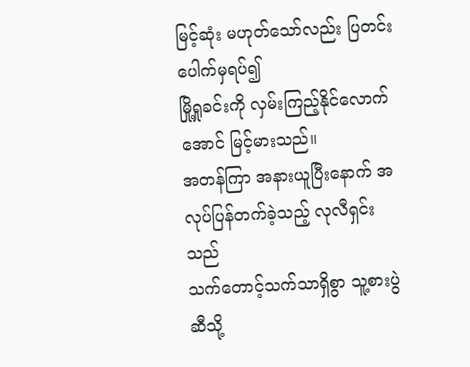မြင့်ဆုံး မဟုတ်သော်လည်း ပြတင်းပေါက်မှရပ်၍
မြို့ရှုခင်းကို လှမ်းကြည့်နိုင်လောက်အောင် မြင့်မားသည်။
အတန်ကြာ အနားယူပြီးနောက် အလုပ်ပြန်တက်ခဲ့သည့် လုလီရှင်းသည်
သက်တောင့်သက်သာရှိစွာ သူ့စားပွဲဆီသို့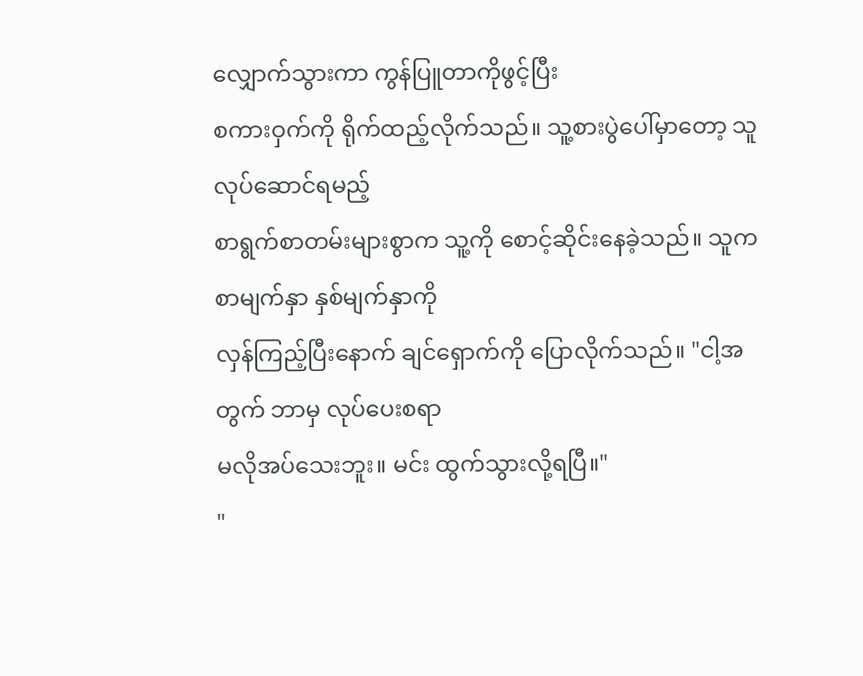လျှောက်သွားကာ ကွန်ပြူတာကိုဖွင့်ပြီး
စကားဝှက်ကို ရိုက်ထည့်လိုက်သည်။ သူ့စားပွဲပေါ်မှာတော့ သူ လုပ်ဆောင်ရမည့်
စာရွက်စာတမ်းများစွာက သူ့ကို စောင့်ဆိုင်းနေခဲ့သည်။ သူက စာမျက်နှာ နှစ်မျက်နှာကို
လှန်ကြည့်ပြီးနောက် ချင်ရှောက်ကို ပြောလိုက်သည်။ "ငါ့အတွက် ဘာမှ လုပ်ပေးစရာ
မလိုအပ်သေးဘူး။ မင်း ထွက်သွားလို့ရပြီ။"
"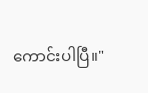ကောင်းပါပြီ။"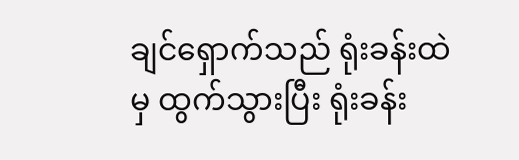ချင်ရှောက်သည် ရုံးခန်းထဲမှ ထွက်သွားပြီး ရုံးခန်း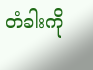တံခါးကို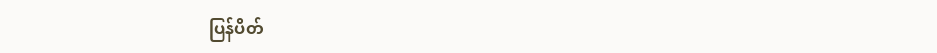ပြန်ပိတ်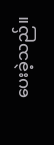ပေးခဲ့သည်။